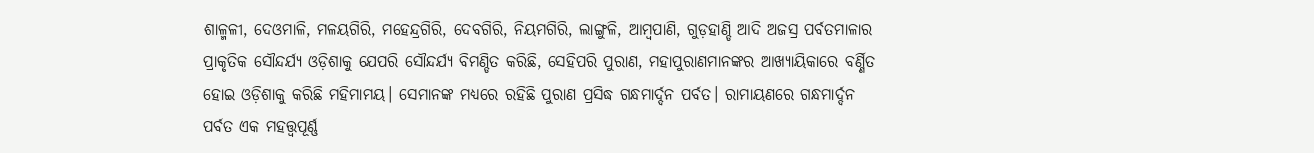ଶାଳ୍ମଳୀ, ଦେଓମାଳି, ମଳୟଗିରି, ମହେନ୍ଦ୍ରଗିରି, ଦେବଗିରି, ନିୟମଗିରି, ଲାଙ୍ଗୁଳି, ଆମ୍ବପାଣି, ଗୁଡ଼ହାଣ୍ଡି ଆଦି ଅଜସ୍ର ପର୍ବତମାଳାର ପ୍ରାକୃତିକ ସୌନ୍ଦର୍ଯ୍ୟ ଓଡ଼ିଶାକୁ ଯେପରି ସୌନ୍ଦର୍ଯ୍ୟ ବିମଣ୍ଡିତ କରିଛି, ସେହିପରି ପୁରାଣ, ମହାପୁରାଣମାନଙ୍କର ଆଖ୍ୟାୟିକାରେ ବର୍ଣ୍ଣିତ ହୋଇ ଓଡ଼ିଶାକୁ କରିଛି ମହିମାମୟ। ସେମାନଙ୍କ ମଧ୍ୟରେ ରହିଛି ପୁରାଣ ପ୍ରସିଦ୍ଧ ଗନ୍ଧମାର୍ଦ୍ଦନ ପର୍ବତ। ରାମାୟଣରେ ଗନ୍ଧମାର୍ଦ୍ଦନ ପର୍ବତ ଏକ ମହତ୍ତ୍ୱପୂର୍ଣ୍ଣ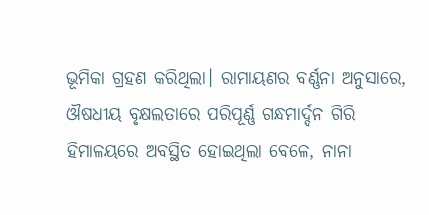ଭୂମିକା ଗ୍ରହଣ କରିଥିଲା। ରାମାୟଣର ବର୍ଣ୍ଣନା ଅନୁସାରେ, ଔଷଧୀୟ ବୃକ୍ଷଲତାରେ ପରିପୂର୍ଣ୍ଣ ଗନ୍ଧମାର୍ଦ୍ଦନ ଗିରି ହିମାଳୟରେ ଅବସ୍ଥିତ ହୋଇଥିଲା ବେଳେ, ନାନା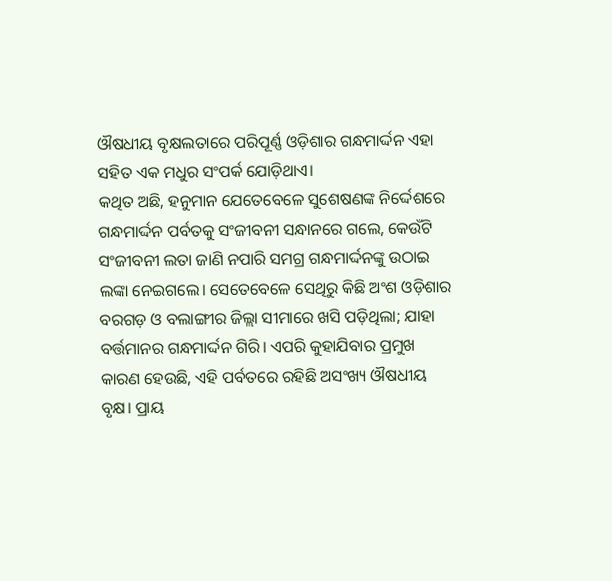ଔଷଧୀୟ ବୃକ୍ଷଲତାରେ ପରିପୂର୍ଣ୍ଣ ଓଡ଼ିଶାର ଗନ୍ଧମାର୍ଦ୍ଦନ ଏହା ସହିତ ଏକ ମଧୁର ସଂପର୍କ ଯୋଡ଼ିଥାଏ।
କଥିତ ଅଛି, ହନୁମାନ ଯେତେବେଳେ ସୁଶେଷଣଙ୍କ ନିର୍ଦ୍ଦେଶରେ ଗନ୍ଧମାର୍ଦ୍ଦନ ପର୍ବତକୁ ସଂଜୀବନୀ ସନ୍ଧାନରେ ଗଲେ, କେଉଁଟି ସଂଜୀବନୀ ଲତା ଜାଣି ନପାରି ସମଗ୍ର ଗନ୍ଧମାର୍ଦ୍ଦନଙ୍କୁ ଉଠାଇ ଲଙ୍କା ନେଇଗଲେ। ସେତେବେଳେ ସେଥିରୁ କିଛି ଅଂଶ ଓଡ଼ିଶାର ବରଗଡ଼ ଓ ବଲାଙ୍ଗୀର ଜିଲ୍ଲା ସୀମାରେ ଖସି ପଡ଼ିଥିଲା; ଯାହା ବର୍ତ୍ତମାନର ଗନ୍ଧମାର୍ଦ୍ଦନ ଗିରି। ଏପରି କୁହାଯିବାର ପ୍ରମୁଖ କାରଣ ହେଉଛି, ଏହି ପର୍ବତରେ ରହିଛି ଅସଂଖ୍ୟ ଔଷଧୀୟ ବୃକ୍ଷ। ପ୍ରାୟ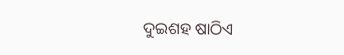ଦୁଇଶହ ଷାଠିଏ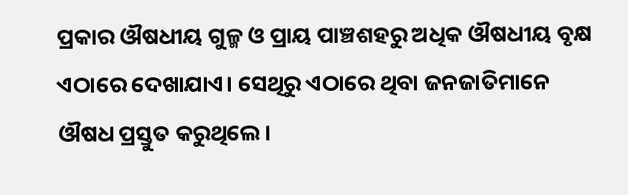ପ୍ରକାର ଔଷଧୀୟ ଗୁଳ୍ମ ଓ ପ୍ରାୟ ପାଞ୍ଚଶହରୁ ଅଧିକ ଔଷଧୀୟ ବୃକ୍ଷ ଏଠାରେ ଦେଖାଯାଏ। ସେଥିରୁ ଏଠାରେ ଥିବା ଜନଜାତିମାନେ ଔଷଧ ପ୍ରସ୍ତୁତ କରୁଥିଲେ।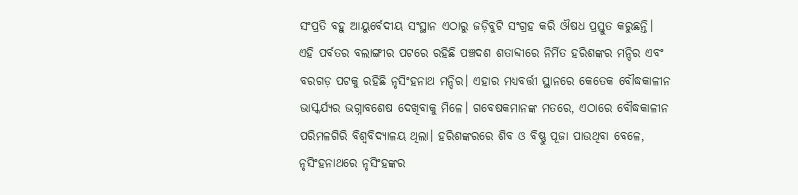ସଂପ୍ରତି ବହୁ ଆୟୁର୍ବେଦୀୟ ସଂସ୍ଥାନ ଏଠାରୁ ଜଡ଼ିବୁଟି ସଂଗ୍ରହ କରି ଔଷଧ ପ୍ରସ୍ତୁତ କରୁଛନ୍ତି।
ଏହି ପର୍ବତର ବଲାଙ୍ଗୀର ପଟରେ ରହିଛି ପଞ୍ଚଦଶ ଶତାବ୍ଦୀରେ ନିର୍ମିତ ହରିଶଙ୍କର ମନ୍ଦିର ଏବଂ ବରଗଡ଼ ପଟକୁ ରହିଛି ନୃସିଂହନାଥ ମନ୍ଦିର। ଏହାର ମଧ୍ୟବର୍ତ୍ତୀ ସ୍ଥାନରେ କେତେକ ବୌଦ୍ଧକାଳୀନ ଭାସ୍କର୍ଯ୍ୟର ଭଗ୍ନାବଶେଷ ଦେଖିବାକୁ ମିଳେ। ଗବେଷକମାନଙ୍କ ମତରେ, ଏଠାରେ ବୌଦ୍ଧକାଳୀନ ପରିମଳଗିରି ବିଶ୍ୱବିଦ୍ୟାଳୟ ଥିଲା। ହରିଶଙ୍କରରେ ଶିବ ଓ ବିଷ୍ଣୁ ପୂଜା ପାଉଥିବା ବେଳେ, ନୃସିଂହନାଥରେ ନୃସିଂହଙ୍କର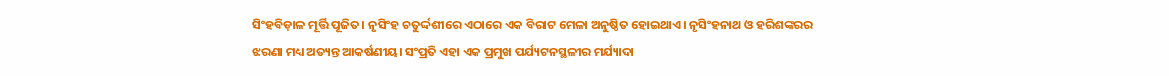ସିଂହବିଡ଼ାଳ ମୂର୍ତ୍ତି ପୂଜିତ। ନୃସିଂହ ଚତୁର୍ଦ୍ଦଶୀରେ ଏଠାରେ ଏକ ବିରାଟ ମେଳା ଅନୁଷ୍ଠିତ ହୋଇଥାଏ। ନୃସିଂହନାଥ ଓ ହରିଶଙ୍କରର ଝରଣା ମଧ୍ୟ ଅତ୍ୟନ୍ତ ଆକର୍ଷଣୀୟ। ସଂପ୍ରତି ଏହା ଏକ ପ୍ରମୁଖ ପର୍ଯ୍ୟଟନସ୍ଥଳୀର ମର୍ଯ୍ୟାଦା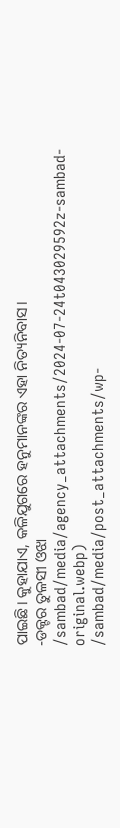ପାଇଛି। କୁହାଯାଏ, କଳିଯୁଗରେ ହନୁମାନଙ୍କର ଏହା ନିତ୍ୟନିବାସ।
-ଡକ୍ଟର ତୁଳସୀ ଓଝା
/sambad/media/agency_attachments/2024-07-24t043029592z-sambad-original.webp)
/sambad/media/post_attachments/wp-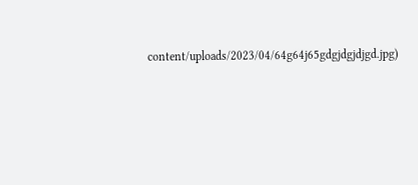content/uploads/2023/04/64g64j65gdgjdgjdjgd.jpg)